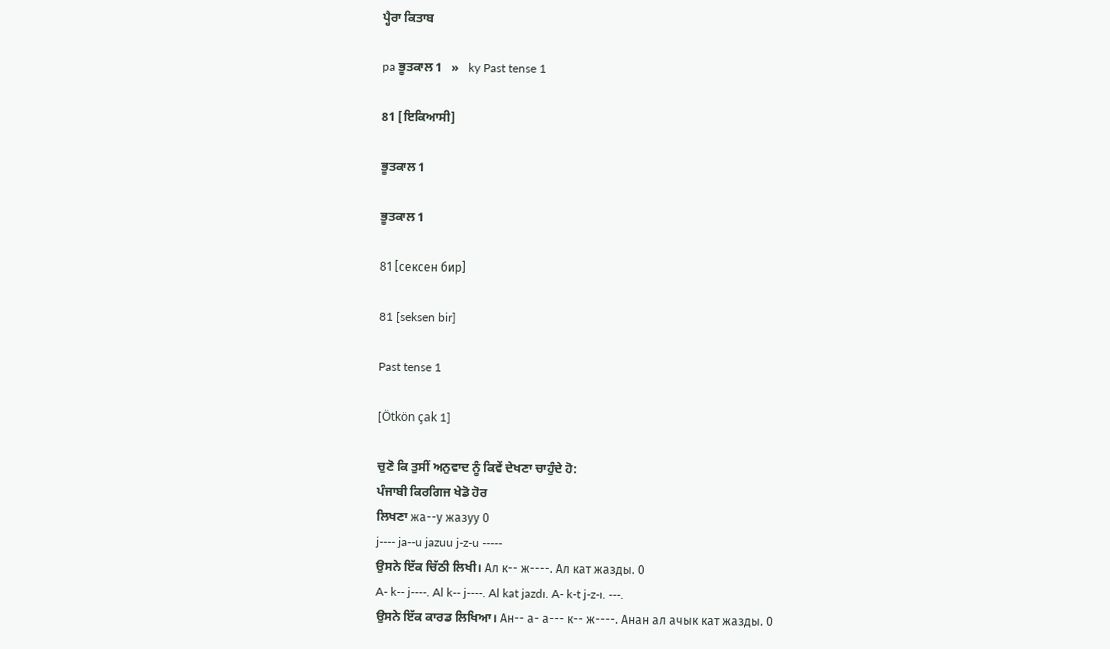ਪ੍ਹੈਰਾ ਕਿਤਾਬ

pa ਭੂਤਕਾਲ 1   »   ky Past tense 1

81 [ਇਕਿਆਸੀ]

ਭੂਤਕਾਲ 1

ਭੂਤਕਾਲ 1

81 [сексен бир]

81 [seksen bir]

Past tense 1

[Ötkön çak 1]

ਚੁਣੋ ਕਿ ਤੁਸੀਂ ਅਨੁਵਾਦ ਨੂੰ ਕਿਵੇਂ ਦੇਖਣਾ ਚਾਹੁੰਦੇ ਹੋ:
ਪੰਜਾਬੀ ਕਿਰਗਿਜ ਖੇਡੋ ਹੋਰ
ਲਿਖਣਾ жа--у жазуу 0
j---- ja--u jazuu j-z-u -----
ਉਸਨੇ ਇੱਕ ਚਿੱਠੀ ਲਿਖੀ। Ал к-- ж----. Ал кат жазды. 0
A- k-- j----. Al k-- j----. Al kat jazdı. A- k-t j-z-ı. ---.
ਉਸਨੇ ਇੱਕ ਕਾਰਡ ਲਿਖਿਆ। Ан-- а- а--- к-- ж----. Анан ал ачык кат жазды. 0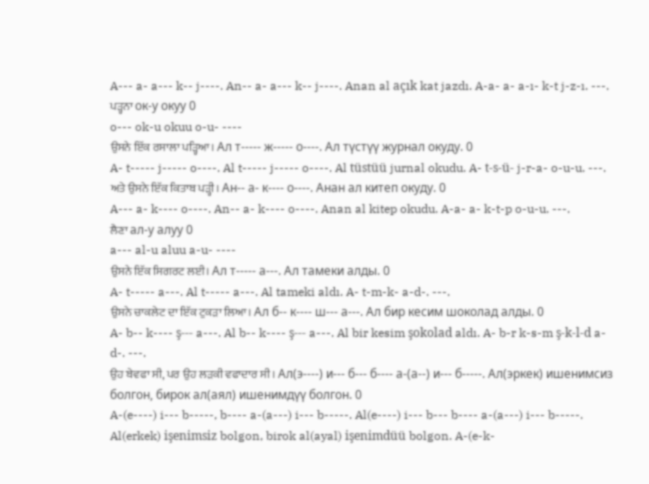A--- a- a--- k-- j----. An-- a- a--- k-- j----. Anan al açık kat jazdı. A-a- a- a-ı- k-t j-z-ı. ---.
ਪੜ੍ਹਨਾ ок-у окуу 0
o--- ok-u okuu o-u- ----
ਉਸਨੇ ਇੱਕ ਰਸਾਲਾ ਪੜ੍ਹਿਆ। Ал т----- ж----- о----. Ал түстүү журнал окуду. 0
A- t----- j----- o----. Al t----- j----- o----. Al tüstüü jurnal okudu. A- t-s-ü- j-r-a- o-u-u. ---.
ਅਤੇ ਉਸਨੇ ਇੱਕ ਕਿਤਾਬ ਪੜ੍ਹੀ। Ан-- а- к---- о----. Анан ал китеп окуду. 0
A--- a- k---- o----. An-- a- k---- o----. Anan al kitep okudu. A-a- a- k-t-p o-u-u. ---.
ਲੈਣਾ ал-у алуу 0
a--- al-u aluu a-u- ----
ਉਸਨੇ ਇੱਕ ਸਿਗਰਟ ਲਈ। Ал т----- а---. Ал тамеки алды. 0
A- t----- a---. Al t----- a---. Al tameki aldı. A- t-m-k- a-d-. ---.
ਉਸਨੇ ਚਾਕਲੇਟ ਦਾ ਇੱਕ ਟੁਕੜਾ ਲਿਆ। Ал б-- к---- ш--- а---. Ал бир кесим шоколад алды. 0
A- b-- k---- ş--- a---. Al b-- k---- ş--- a---. Al bir kesim şokolad aldı. A- b-r k-s-m ş-k-l-d a-d-. ---.
ਉਹ ਬੇਵਫਾ ਸੀ, ਪਰ ਉਹ ਲੜਕੀ ਵਫਾਦਾਰ ਸੀ। Ал(э----) и--- б--- б---- а-(а--) и--- б-----. Ал(эркек) ишенимсиз болгон, бирок ал(аял) ишенимдүү болгон. 0
A-(e----) i--- b-----, b---- a-(a---) i--- b-----. Al(e----) i--- b--- b---- a-(a---) i--- b-----. Al(erkek) işenimsiz bolgon, birok al(ayal) işenimdüü bolgon. A-(e-k-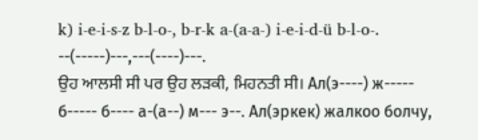k) i-e-i-s-z b-l-o-, b-r-k a-(a-a-) i-e-i-d-ü b-l-o-. --(-----)---,---(----)---.
ਉਹ ਆਲਸੀ ਸੀ ਪਰ ਉਹ ਲੜਕੀ, ਮਿਹਨਤੀ ਸੀ। Ал(э----) ж----- б----- б---- а-(а--) м--- э--. Ал(эркек) жалкоо болчу,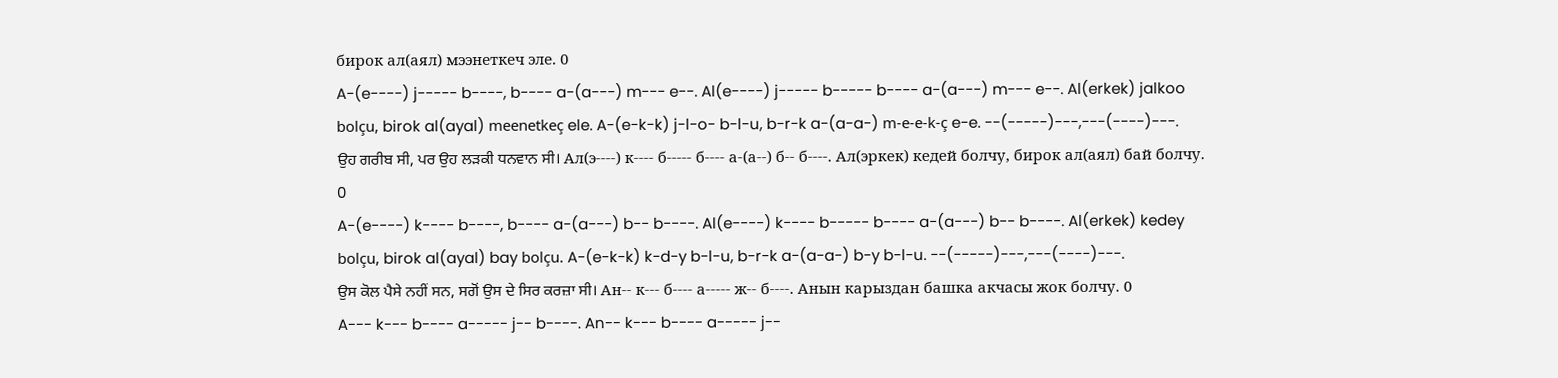бирок ал(аял) мээнеткеч эле. 0
A-(e----) j----- b----, b---- a-(a---) m--- e--. Al(e----) j----- b----- b---- a-(a---) m--- e--. Al(erkek) jalkoo bolçu, birok al(ayal) meenetkeç ele. A-(e-k-k) j-l-o- b-l-u, b-r-k a-(a-a-) m-e-e-k-ç e-e. --(-----)---,---(----)---.
ਉਹ ਗਰੀਬ ਸੀ, ਪਰ ਉਹ ਲੜਕੀ ਧਨਵਾਨ ਸੀ। Ал(э----) к---- б----- б---- а-(а--) б-- б----. Ал(эркек) кедей болчу, бирок ал(аял) бай болчу. 0
A-(e----) k---- b----, b---- a-(a---) b-- b----. Al(e----) k---- b----- b---- a-(a---) b-- b----. Al(erkek) kedey bolçu, birok al(ayal) bay bolçu. A-(e-k-k) k-d-y b-l-u, b-r-k a-(a-a-) b-y b-l-u. --(-----)---,---(----)---.
ਉਸ ਕੋਲ ਪੈਸੇ ਨਹੀਂ ਸਨ, ਸਗੋਂ ਉਸ ਦੇ ਸਿਰ ਕਰਜ਼ਾ ਸੀ। Ан-- к--- б---- а----- ж-- б----. Анын карыздан башка акчасы жок болчу. 0
A--- k--- b---- a----- j-- b----. An-- k--- b---- a----- j--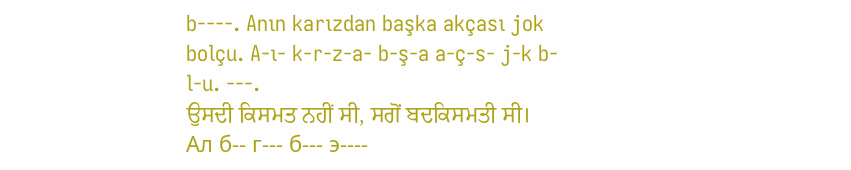b----. Anın karızdan başka akçası jok bolçu. A-ı- k-r-z-a- b-ş-a a-ç-s- j-k b-l-u. ---.
ਉਸਦੀ ਕਿਸਮਤ ਨਹੀਂ ਸੀ, ਸਗੋਂ ਬਦਕਿਸਮਤੀ ਸੀ। Ал б-- г--- б--- э----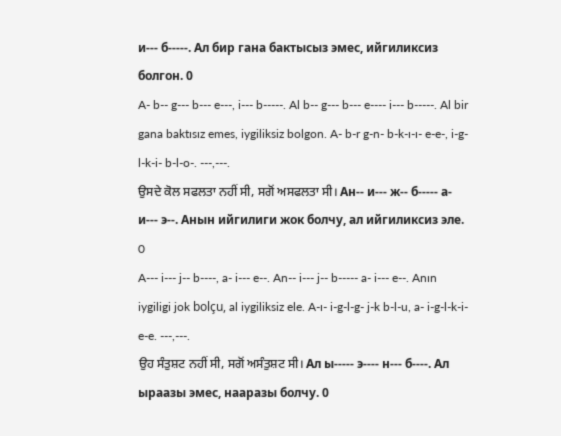и--- б-----. Ал бир гана бактысыз эмес, ийгиликсиз болгон. 0
A- b-- g--- b--- e---, i--- b-----. Al b-- g--- b--- e---- i--- b-----. Al bir gana baktısız emes, iygiliksiz bolgon. A- b-r g-n- b-k-ı-ı- e-e-, i-g-l-k-i- b-l-o-. ---,---.
ਉਸਦੇ ਕੋਲ ਸਫਲਤਾ ਨਹੀਂ ਸੀ, ਸਗੋਂ ਅਸਫਲਤਾ ਸੀ। Ан-- и--- ж-- б----- а- и--- э--. Анын ийгилиги жок болчу, ал ийгиликсиз эле. 0
A--- i--- j-- b----, a- i--- e--. An-- i--- j-- b----- a- i--- e--. Anın iygiligi jok bolçu, al iygiliksiz ele. A-ı- i-g-l-g- j-k b-l-u, a- i-g-l-k-i- e-e. ---,---.
ਉਹ ਸੰਤੁਸ਼ਟ ਨਹੀਂ ਸੀ, ਸਗੋਂ ਅਸੰਤੁਸ਼ਟ ਸੀ। Ал ы----- э---- н--- б----. Ал ыраазы эмес, нааразы болчу. 0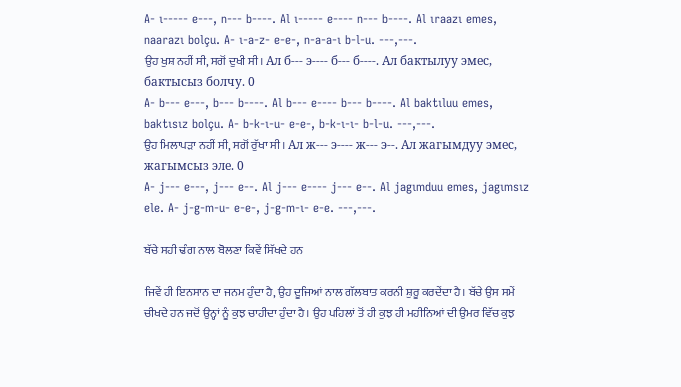A- ı----- e---, n--- b----. Al ı----- e---- n--- b----. Al ıraazı emes, naarazı bolçu. A- ı-a-z- e-e-, n-a-a-ı b-l-u. ---,---.
ਉਹ ਖੁਸ਼ ਨਹੀਂ ਸੀ, ਸਗੋਂ ਦੁਖੀ ਸੀ। Ал б--- э---- б--- б----. Ал бактылуу эмес, бактысыз болчу. 0
A- b--- e---, b--- b----. Al b--- e---- b--- b----. Al baktıluu emes, baktısız bolçu. A- b-k-ı-u- e-e-, b-k-ı-ı- b-l-u. ---,---.
ਉਹ ਮਿਲਾਪੜਾ ਨਹੀਂ ਸੀ, ਸਗੋਂ ਰੁੱਖਾ ਸੀ। Ал ж--- э---- ж--- э--. Ал жагымдуу эмес, жагымсыз эле. 0
A- j--- e---, j--- e--. Al j--- e---- j--- e--. Al jagımduu emes, jagımsız ele. A- j-g-m-u- e-e-, j-g-m-ı- e-e. ---,---.

ਬੱਚੇ ਸਹੀ ਢੰਗ ਨਾਲ ਬੋਲਣਾ ਕਿਵੇਂ ਸਿੱਖਦੇ ਹਨ

ਜਿਵੇਂ ਹੀ ਇਨਸਾਨ ਦਾ ਜਨਮ ਹੁੰਦਾ ਹੈ, ਉਹ ਦੂਜਿਆਂ ਨਾਲ ਗੱਲਬਾਤ ਕਰਨੀ ਸ਼ੁਰੂ ਕਰਦੇਂਦਾ ਹੈ। ਬੱਚੇ ਉਸ ਸਮੇਂ ਚੀਖਦੇ ਹਨ ਜਦੋਂ ਉਨ੍ਹਾਂ ਨੂੰ ਕੁਝ ਚਾਹੀਦਾ ਹੁੰਦਾ ਹੈ। ਉਹ ਪਹਿਲਾਂ ਤੋਂ ਹੀ ਕੁਝ ਹੀ ਮਹੀਨਿਆਂ ਦੀ ਉਮਰ ਵਿੱਚ ਕੁਝ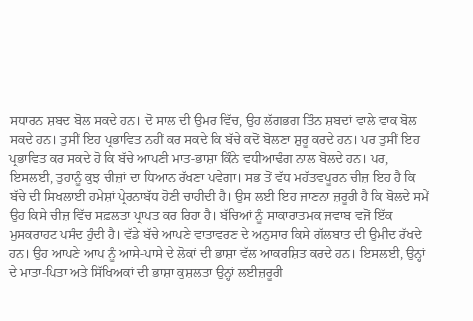ਸਧਾਰਨ ਸ਼ਬਦ ਬੋਲ ਸਕਦੇ ਹਨ। ਦੋ ਸਾਲ ਦੀ ਉਮਰ ਵਿੱਚ, ਉਹ ਲੱਗਭਗ ਤਿੰਨ ਸ਼ਬਦਾਂ ਵਾਲੇ ਵਾਕ ਬੋਲ ਸਕਦੇ ਹਨ। ਤੁਸੀਂ ਇਹ ਪ੍ਰਭਾਵਿਤ ਨਹੀਂ ਕਰ ਸਕਦੇ ਕਿ ਬੱਚੇ ਕਦੋਂ ਬੋਲਣਾ ਸ਼ੁਰੂ ਕਰਦੇ ਹਨ। ਪਰ ਤੁਸੀਂ ਇਹ ਪ੍ਰਭਾਵਿਤ ਕਰ ਸਕਦੇ ਹੋ ਕਿ ਬੱਚੇ ਆਪਣੀ ਮਾਤ-ਭਾਸ਼ਾ ਕਿੰਨੇ ਵਧੀਆਢੰਗ ਨਾਲ ਬੋਲਦੇ ਹਨ। ਪਰ, ਇਸਲਈ, ਤੁਹਾਨੂੰ ਕੁਝ ਚੀਜ਼ਾਂ ਦਾ ਧਿਆਨ ਰੱਖਣਾ ਪਵੇਗਾ। ਸਭ ਤੋਂ ਵੱਧ ਮਹੱਤਵਪੂਰਨ ਚੀਜ਼ ਇਹ ਹੈ ਕਿ ਬੱਚੇ ਦੀ ਸਿਖਲਾਈ ਹਮੇਸ਼ਾਂ ਪ੍ਰੇਰਨਾਬੱਧ ਹੋਣੀ ਚਾਹੀਦੀ ਹੈ। ਉਸ ਲਈ ਇਹ ਜਾਣਨਾ ਜ਼ਰੂਰੀ ਹੈ ਕਿ ਬੋਲਦੇ ਸਮੇਂ ਉਹ ਕਿਸੇ ਚੀਜ਼ ਵਿੱਚ ਸਫ਼ਲਤਾ ਪ੍ਰਾਪਤ ਕਰ ਰਿਹਾ ਹੈ। ਬੱਚਿਆਂ ਨੂੰ ਸਾਕਾਰਾਤਮਕ ਜਵਾਬ ਵਜੋਂ ਇੱਕ ਮੁਸਕਰਾਹਟ ਪਸੰਦ ਹੁੰਦੀ ਹੈ। ਵੱਡੇ ਬੱਚੇ ਆਪਣੇ ਵਾਤਾਵਰਣ ਦੇ ਅਨੁਸਾਰ ਕਿਸੇ ਗੱਲਬਾਤ ਦੀ ਉਮੀਦ ਰੱਖਦੇ ਹਨ। ਉਹ ਆਪਣੇ ਆਪ ਨੂੰ ਆਸੇ-ਪਾਸੇ ਦੇ ਲੋਕਾਂ ਦੀ ਭਾਸ਼ਾ ਵੱਲ ਆਕਰਸ਼ਿਤ ਕਰਦੇ ਹਨ। ਇਸਲਈ, ਉਨ੍ਹਾਂ ਦੇ ਮਾਤਾ-ਪਿਤਾ ਅਤੇ ਸਿੱਖਿਅਕਾਂ ਦੀ ਭਾਸ਼ਾ ਕੁਸ਼ਲਤਾ ਉਨ੍ਹਾਂ ਲਈਜ਼ਰੂਰੀ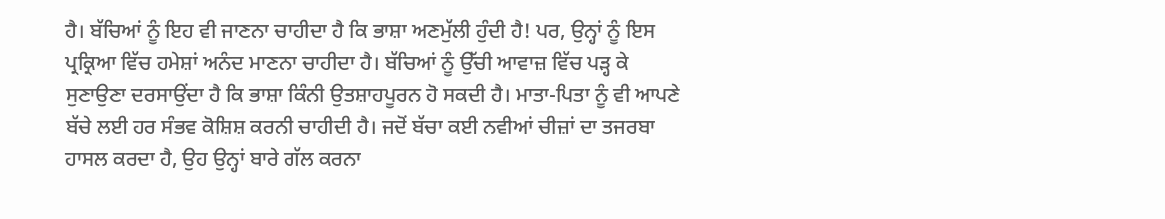ਹੈ। ਬੱਚਿਆਂ ਨੂੰ ਇਹ ਵੀ ਜਾਣਨਾ ਚਾਹੀਦਾ ਹੈ ਕਿ ਭਾਸ਼ਾ ਅਣਮੁੱਲੀ ਹੁੰਦੀ ਹੈ! ਪਰ, ਉਨ੍ਹਾਂ ਨੂੰ ਇਸ ਪ੍ਰਕ੍ਰਿਆ ਵਿੱਚ ਹਮੇਸ਼ਾਂ ਅਨੰਦ ਮਾਣਨਾ ਚਾਹੀਦਾ ਹੈ। ਬੱਚਿਆਂ ਨੂੰ ਉੱਚੀ ਆਵਾਜ਼ ਵਿੱਚ ਪੜ੍ਹ ਕੇ ਸੁਣਾਉਣਾ ਦਰਸਾਉਂਦਾ ਹੈ ਕਿ ਭਾਸ਼ਾ ਕਿੰਨੀ ਉਤਸ਼ਾਹਪੂਰਨ ਹੋ ਸਕਦੀ ਹੈ। ਮਾਤਾ-ਪਿਤਾ ਨੂੰ ਵੀ ਆਪਣੇ ਬੱਚੇ ਲਈ ਹਰ ਸੰਭਵ ਕੋਸ਼ਿਸ਼ ਕਰਨੀ ਚਾਹੀਦੀ ਹੈ। ਜਦੋਂ ਬੱਚਾ ਕਈ ਨਵੀਆਂ ਚੀਜ਼ਾਂ ਦਾ ਤਜਰਬਾ ਹਾਸਲ ਕਰਦਾ ਹੈ, ਉਹ ਉਨ੍ਹਾਂ ਬਾਰੇ ਗੱਲ ਕਰਨਾ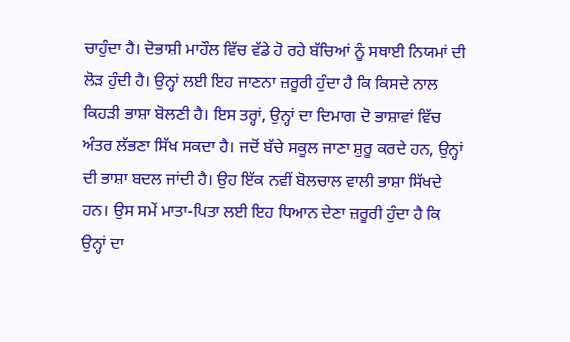ਚਾਹੁੰਦਾ ਹੈ। ਦੋਭਾਸ਼ੀ ਮਾਹੌਲ ਵਿੱਚ ਵੱਡੇ ਹੋ ਰਹੇ ਬੱਚਿਆਂ ਨੂੰ ਸਥਾਈ ਨਿਯਮਾਂ ਦੀ ਲੋੜ ਹੁੰਦੀ ਹੈ। ਉਨ੍ਹਾਂ ਲਈ ਇਹ ਜਾਣਨਾ ਜ਼ਰੂਰੀ ਹੁੰਦਾ ਹੈ ਕਿ ਕਿਸਦੇ ਨਾਲ ਕਿਹੜੀ ਭਾਸ਼ਾ ਬੋਲਣੀ ਹੈ। ਇਸ ਤਰ੍ਹਾਂ, ਉਨ੍ਹਾਂ ਦਾ ਦਿਮਾਗ ਦੋ ਭਾਸ਼ਾਵਾਂ ਵਿੱਚ ਅੰਤਰ ਲੱਭਣਾ ਸਿੱਖ ਸਕਦਾ ਹੈ। ਜਦੋਂ ਬੱਚੇ ਸਕੂਲ ਜਾਣਾ ਸ਼ੁਰੂ ਕਰਦੇ ਹਨ, ਉਨ੍ਹਾਂ ਦੀ ਭਾਸ਼ਾ ਬਦਲ ਜਾਂਦੀ ਹੈ। ਉਹ ਇੱਕ ਨਵੀਂ ਬੋਲਚਾਲ ਵਾਲੀ ਭਾਸ਼ਾ ਸਿੱਖਦੇ ਹਨ। ਉਸ ਸਮੇਂ ਮਾਤਾ-ਪਿਤਾ ਲਈ ਇਹ ਧਿਆਨ ਦੇਣਾ ਜ਼ਰੂਰੀ ਹੁੰਦਾ ਹੈ ਕਿ ਉਨ੍ਹਾਂ ਦਾ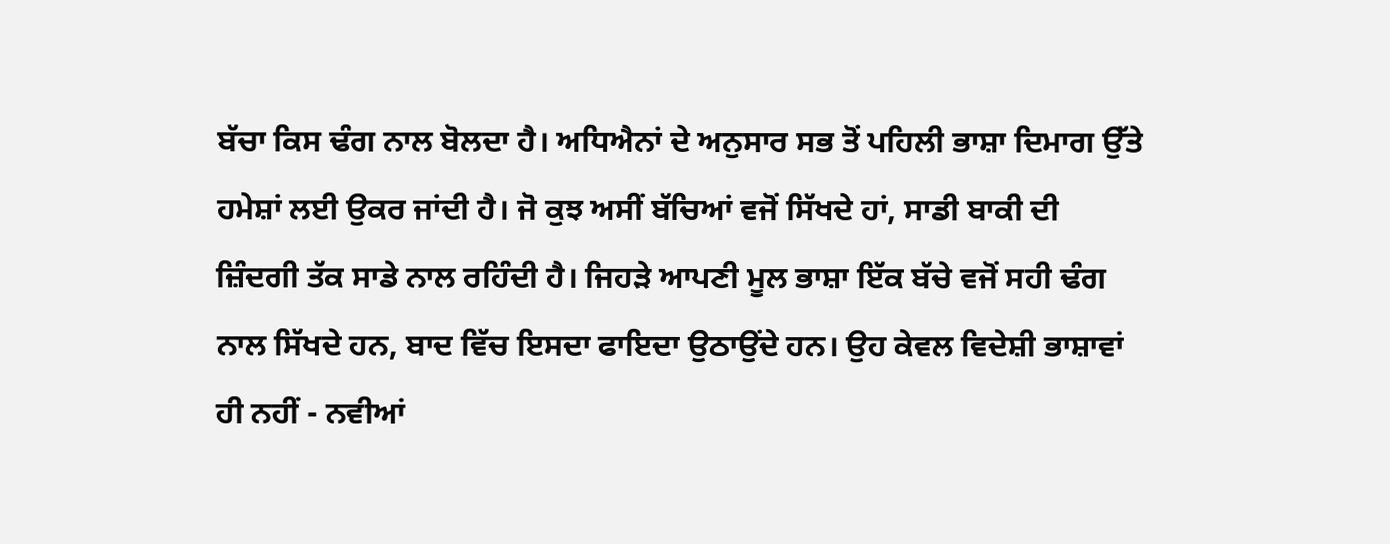ਬੱਚਾ ਕਿਸ ਢੰਗ ਨਾਲ ਬੋਲਦਾ ਹੈ। ਅਧਿਐਨਾਂ ਦੇ ਅਨੁਸਾਰ ਸਭ ਤੋਂ ਪਹਿਲੀ ਭਾਸ਼ਾ ਦਿਮਾਗ ਉੱਤੇ ਹਮੇਸ਼ਾਂ ਲਈ ਉਕਰ ਜਾਂਦੀ ਹੈ। ਜੋ ਕੁਝ ਅਸੀਂ ਬੱਚਿਆਂ ਵਜੋਂ ਸਿੱਖਦੇ ਹਾਂ, ਸਾਡੀ ਬਾਕੀ ਦੀ ਜ਼ਿੰਦਗੀ ਤੱਕ ਸਾਡੇ ਨਾਲ ਰਹਿੰਦੀ ਹੈ। ਜਿਹੜੇ ਆਪਣੀ ਮੂਲ ਭਾਸ਼ਾ ਇੱਕ ਬੱਚੇ ਵਜੋਂ ਸਹੀ ਢੰਗ ਨਾਲ ਸਿੱਖਦੇ ਹਨ, ਬਾਦ ਵਿੱਚ ਇਸਦਾ ਫਾਇਦਾ ਉਠਾਉਂਦੇ ਹਨ। ਉਹ ਕੇਵਲ ਵਿਦੇਸ਼ੀ ਭਾਸ਼ਾਵਾਂ ਹੀ ਨਹੀਂ - ਨਵੀਆਂ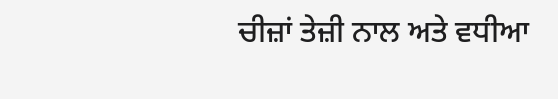ਚੀਜ਼ਾਂ ਤੇਜ਼ੀ ਨਾਲ ਅਤੇ ਵਧੀਆ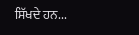ਸਿੱਖਦੇ ਹਨ...